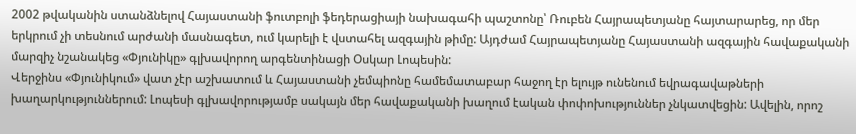2002 թվականին ստանձնելով Հայաստանի ֆուտբոլի ֆեդերացիայի նախագահի պաշտոնը՝ Ռուբեն Հայրապետյանը հայտարարեց, որ մեր երկրում չի տեսնում արժանի մասնագետ, ում կարելի է վստահել ազգային թիմը: Այդժամ Հայրապետյանը Հայաստանի ազգային հավաքականի մարզիչ նշանակեց «Փյունիկը» գլխավորող արգենտինացի Օսկար Լոպեսին:
Վերջինս «Փյունիկում» վատ չէր աշխատում և Հայաստանի չեմպիոնը համեմատաբար հաջող էր ելույթ ունենում եվրագավաթների խաղարկություններում: Լոպեսի գլխավորությամբ սակայն մեր հավաքականի խաղում էական փոփոխություններ չնկատվեցին: Ավելին, որոշ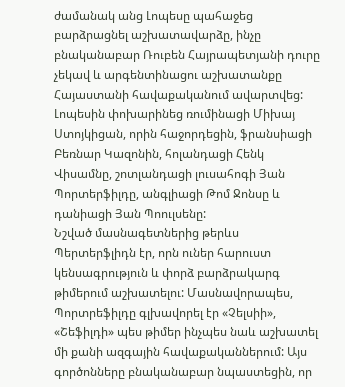ժամանակ անց Լոպեսը պահաջեց բարձրացնել աշխատավարձը, ինչը բնականաբար Ռուբեն Հայրապետյանի դուրը չեկավ և արգենտինացու աշխատանքը Հայաստանի հավաքականում ավարտվեց: Լոպեսին փոխարինեց ռումինացի Միխայ Ստոյկիցան, որին հաջորդեցին, ֆրանսիացի Բեռնար Կազոնին, հոլանդացի Հենկ Վիսամնը, շոտլանդացի լուսահոգի Յան Պորտերֆիլդը, անգլիացի Թոմ Ջոնսը և դանիացի Յան Պոուլսենը:
Նշված մասնագետներից թերևս Պերտերֆլիդն էր, որն ուներ հարուստ կենսագրություն և փորձ բարձրակարգ թիմերում աշխատելու: Մասնավորապես, Պորտրեֆիլդը գլխավորել էր «Չելսիի», «Շեֆիլդի» պես թիմեր ինչպես նաև աշխատել մի քանի ազգային հավաքականներում: Այս գործոնները բնականաբար նպաստեցին, որ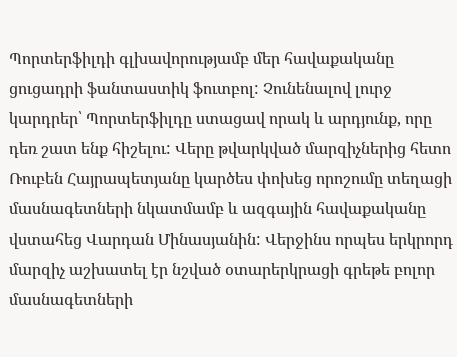Պորտերֆիլդի գլխավորությամբ մեր հավաքականը ցուցադրի ֆանտաստիկ ֆուտբոլ: Չունենալով լուրջ կարդրեր՝ Պորտերֆիլդը ստացավ որակ և արդյունք, որը դեռ շատ ենք հիշելու: Վերը թվարկված մարզիչներից հետո Ռուբեն Հայրապետյանը կարծես փոխեց որոշումը տեղացի մասնագետների նկատմամբ և ազգային հավաքականը վստահեց Վարդան Մինասյանին: Վերջինս որպես երկրորդ մարզիչ աշխատել էր նշված օտարերկրացի գրեթե բոլոր մասնագետների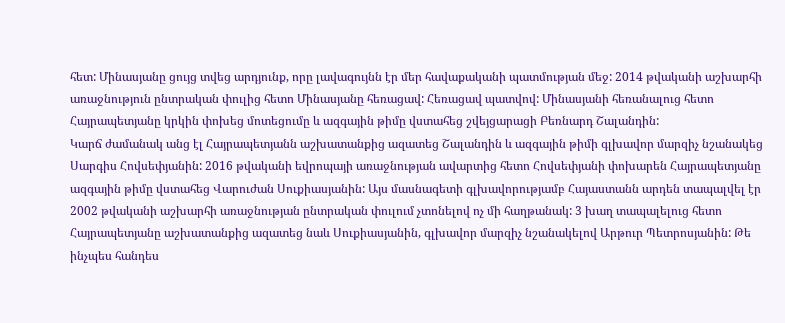հետ: Մինասյանը ցույց տվեց արդյունք, որը լավագույնն էր մեր հավաքականի պատմության մեջ: 2014 թվականի աշխարհի առաջնություն ընտրական փուլից հետո Մինասյանը հեռացավ: Հեռացավ պատվով: Մինասյանի հեռանալուց հետո Հայրապետյանը կրկին փոխեց մոտեցումը և ազգային թիմը վստահեց շվեյցարացի Բեռնարդ Շալանդին:
Կարճ ժամանակ անց էլ Հայրապետյանն աշխատանքից ազատեց Շալանդին և ազգային թիմի գլխավոր մարզիչ նշանակեց Սարգիս Հովսեփյանին: 2016 թվականի եվրոպայի առաջնության ավարտից հետո Հովսեփյանի փոխարեն Հայրապետյանը ազգային թիմը վստահեց Վարուժան Սուքիասյանին: Այս մասնագետի գլխավորությամբ Հայաստանն արդեն տապալվել էր 2002 թվականի աշխարհի առաջնության ընտրական փուլում չտոնելով ոչ մի հաղթանակ: 3 խաղ տապալելուց հետո Հայրապետյանը աշխատանքից ազատեց նաև Սուքիասյանին, գլխավոր մարզիչ նշանակելով Արթուր Պետրոսյանին: Թե ինչպես հանդես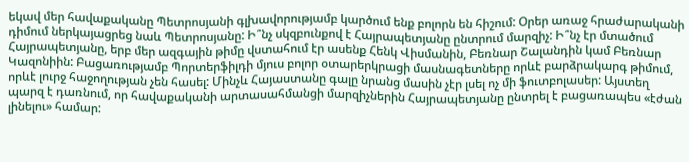եկավ մեր հավաքականը Պետրոսյանի գլխավորությամբ կարծում ենք բոլորն են հիշում: Օրեր առաջ հրաժարականի դիմում ներկայացրեց նաև Պետրոսյանը: Ի՞նչ սկզբունքով է Հայրապետյանը ընտրում մարզիչ: Ի՞նչ էր մտածում Հայրապետյանը, երբ մեր ազգային թիմը վստահում էր ասենք Հենկ Վիսմանին, Բեռնար Շալանդին կամ Բեռնար Կազոնիին: Բացառությամբ Պորտերֆիլդի մյուս բոլոր օտարերկրացի մասնագետները որևէ բարձրակարգ թիմում, որևէ լուրջ հաջողության չեն հասել: Մինչև Հայաստանը գալը նրանց մասին չէր լսել ոչ մի ֆուտբոլասեր: Այստեղ պարզ է դառնում, որ հավաքականի արտասահմանցի մարզիչներին Հայրապետյանը ընտրել է բացառապես «էժան լինելու» համար: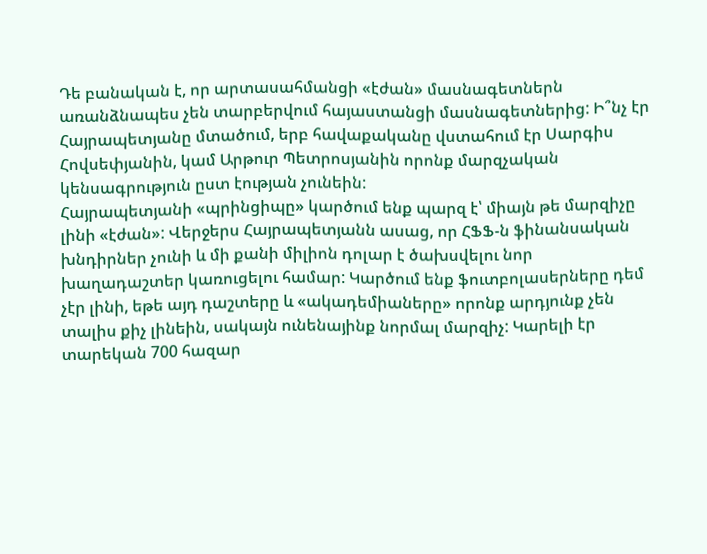Դե բանական է, որ արտասահմանցի «էժան» մասնագետներն առանձնապես չեն տարբերվում հայաստանցի մասնագետներից: Ի՞նչ էր Հայրապետյանը մտածում, երբ հավաքականը վստահում էր Սարգիս Հովսեփյանին, կամ Արթուր Պետրոսյանին որոնք մարզչական կենսագրություն ըստ էության չունեին:
Հայրապետյանի «պրինցիպը» կարծում ենք պարզ է՝ միայն թե մարզիչը լինի «էժան»: Վերջերս Հայրապետյանն ասաց, որ ՀՖՖ-ն ֆինանսական խնդիրներ չունի և մի քանի միլիոն դոլար է ծախսվելու նոր խաղադաշտեր կառուցելու համար: Կարծում ենք ֆուտբոլասերները դեմ չէր լինի, եթե այդ դաշտերը և «ակադեմիաները» որոնք արդյունք չեն տալիս քիչ լինեին, սակայն ունենայինք նորմալ մարզիչ: Կարելի էր տարեկան 700 հազար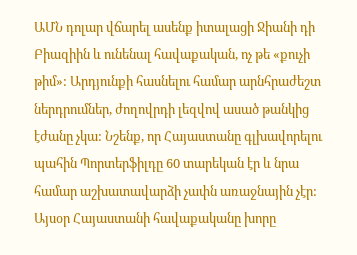ԱՄՆ դոլար վճարել ասենք իտալացի Ջիանի դի Բիազիին և ունենալ հավաքական, ոչ թե «քուչի թիմ»: Արդյունքի հասնելու համար արնհրաժեշտ ներդրումներ, ժողովրդի լեզվով ասած թանկից էժանը չկա: Նշենք, որ Հայաստանը գլխավորելու պահին Պորտերֆիլդը 60 տարեկան էր և նրա համար աշխատավարձի չափն առաջնային չէր:
Այսօր Հայաստանի հավաքականը խորը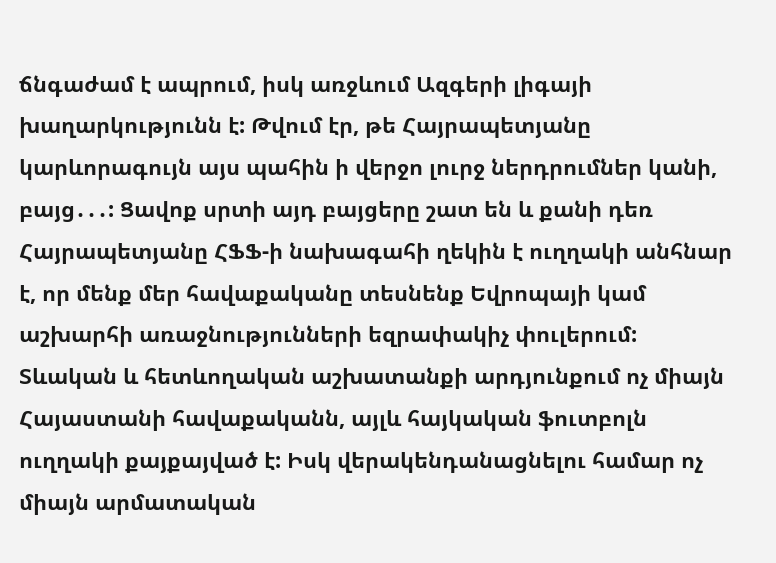ճնգաժամ է ապրում, իսկ առջևում Ազգերի լիգայի խաղարկությունն է: Թվում էր, թե Հայրապետյանը կարևորագույն այս պահին ի վերջո լուրջ ներդրումներ կանի, բայց․․․: Ցավոք սրտի այդ բայցերը շատ են և քանի դեռ Հայրապետյանը ՀՖՖ-ի նախագահի ղեկին է ուղղակի անհնար է, որ մենք մեր հավաքականը տեսնենք Եվրոպայի կամ աշխարհի առաջնությունների եզրափակիչ փուլերում:
Տևական և հետևողական աշխատանքի արդյունքում ոչ միայն Հայաստանի հավաքականն, այլև հայկական ֆուտբոլն ուղղակի քայքայված է: Իսկ վերակենդանացնելու համար ոչ միայն արմատական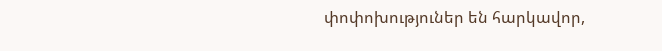փոփոխություներ են հարկավոր,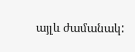այլև ժամանակ: